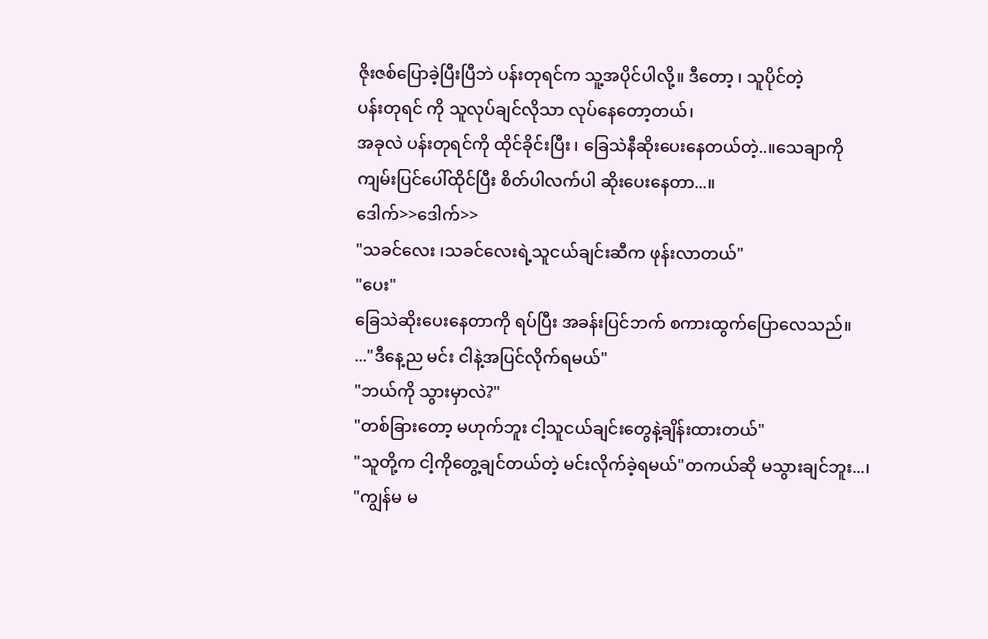ဇိုးဇစ်ပြောခဲ့ပြီးပြီဘဲ ပန်းတုရင်က သူ့အပိုင်ပါလို့။ ဒီတော့ ၊ သူပိုင်တဲ့
ပန်းတုရင် ကို သူလုပ်ချင်လိုသာ လုပ်နေတော့တယ်၊
အခုလဲ ပန်းတုရင်ကို ထိုင်ခိုင်းပြီး ၊ ခြေသဲနီဆိုးပေးနေတယ်တဲ့..။သေချာကို ကျမ်းပြင်ပေါ်ထိုင်ပြီး စိတ်ပါလက်ပါ ဆိုးပေးနေတာ...။
ဒေါက်>>ဒေါက်>>
"သခင်လေး ၊သခင်လေးရဲ့သူငယ်ချင်းဆီက ဖုန်းလာတယ်"
"ပေး"
ခြေသဲဆိုးပေးနေတာကို ရပ်ပြီး အခန်းပြင်ဘက် စကားထွက်ပြောလေသည်။
..."ဒီနေ့ည မင်း ငါနဲ့အပြင်လိုက်ရမယ်"
"ဘယ်ကို သွားမှာလဲ?"
"တစ်ခြားတော့ မဟုက်ဘူး ငါ့သူငယ်ချင်းတွေနဲ့ချိန်းထားတယ်"
"သူတို့က ငါ့ကိုတွေ့ချင်တယ်တဲ့ မင်းလိုက်ခဲ့ရမယ်"တကယ်ဆို မသွားချင်ဘူး...၊
"ကျွန်မ မ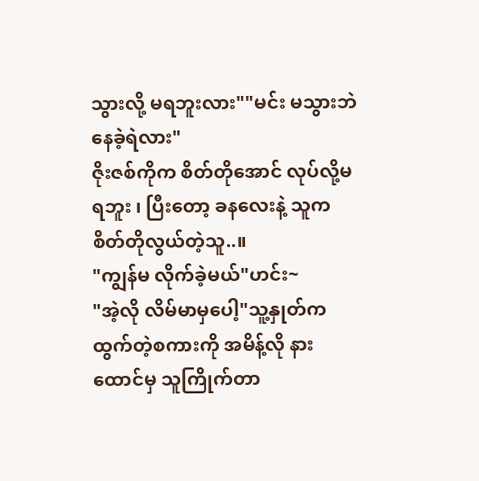သွားလို့ မရဘူးလား""မင်း မသွားဘဲ နေခဲ့ရဲလား"
ဇိုးဇစ်ကိုက စိတ်တိုအောင် လုပ်လို့မရဘူး ၊ ပြီးတော့ ခနလေးနဲ့ သူက
စိတ်တိုလွယ်တဲ့သူ..။
"ကျွန်မ လိုက်ခဲ့မယ်"ဟင်း~
"အဲ့လို လိမ်မာမှပေါ့"သူ့နှုတ်က ထွက်တဲ့စကားကို အမိန့်လို နားထောင်မှ သူကြိုက်တာ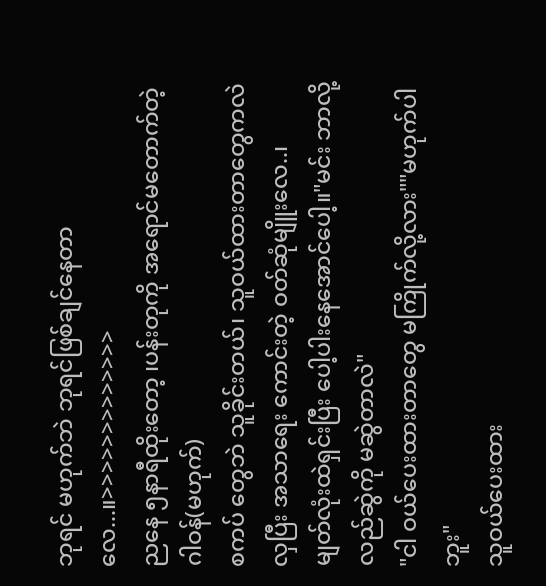ဘုရင် မဟုက်ဘဲ ဘုရင်ဖြစ်ချင်နေတာလေ...။>>>>>>>>>>>>>
ညနေ ၅နာရီထိုးတော့ ၊ပန်းတုကို အရောင်မတောက်တဲ့ ဂါဝန်(မဟုက်)
စကပ် တွေဘဲ သူခိုင်းတယ်၊ သူဝယ်ထားတာတွေကလဲ လှပြီး အသာရေး ကောင်းတဲ့ ဝတ်ဆုံမျိူးလေ..၊
မျတ်လုံးထဲရှင်းပြီး ပေါ့ပါးနေအောင်ပေါ့။"မင်း ဘာလို့ လည်ဆွဲကို မဆွဲတာလဲ"
"ငါ ဝယ်ပေးထားတာတွေ မကြိုက်လို့လား""မဟုက်ပါဘူး"
သူဝယ်ပေးထား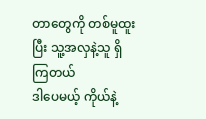တာတွေကို တစ်မူထူးပြီး သူ့အလှနဲ့သူ ရှိကြတယ်
ဒါပေမယ့် ကိုယ်နဲ့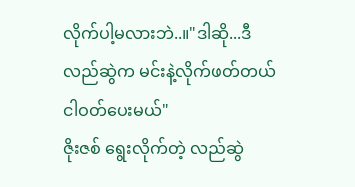လိုက်ပါ့မလားဘဲ..။"ဒါဆို...ဒီလည်ဆွဲက မင်းနဲ့လိုက်ဖတ်တယ် ငါဝတ်ပေးမယ်"
ဇိုးဇစ် ရွေးလိုက်တဲ့ လည်ဆွဲ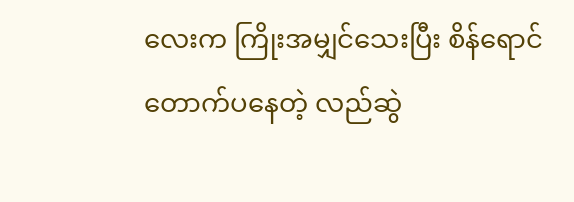လေးက ကြိုးအမျှင်သေးပြီး စိန်ရောင်
တောက်ပနေတဲ့ လည်ဆွဲ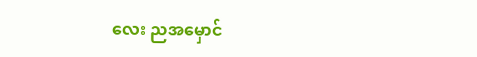လေး ညအမှောင်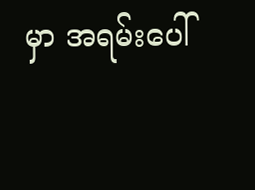မှာ အရမ်းပေါ်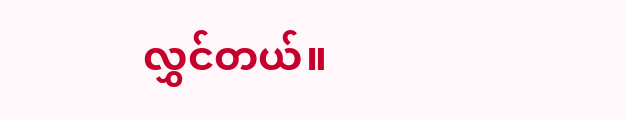လွှင်တယ်။